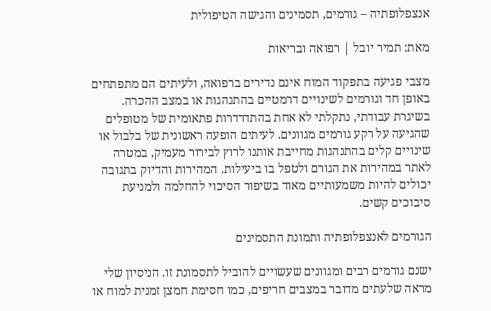אנצפלופתיה – גורמים, תסמינים והגישה הטיפולית

מאת: תמיר יובל | רפואה ובריאות

מצבי פגיעה בתפקוד המוח אינם נדירים ברפואה, ולעיתים הם מתפתחים באופן חד וגורמים לשינויים דרמטיים בהתנהגות או במצב ההכרה. בשיגרת עבודתי, נתקלתי לא אחת בהתדרדרות פתאומית של מטופלים שהגיעה על רקע גורמים מגוונים. לעיתים הופעה ראשונית של בלבול או שינויים קלים בהתנהגות מחייבת אותנו לרוץ לבירור מעמיק, במטרה לאתר במהירות את הגורם ולטפל בו ביעילות. המהירות והדיוק בתגובה יכולים להיות משמעותיים מאוד בשיפור הסיכוי להחלמה ולמניעת סיבוכים קשים.

הגורמים לאנצפלופתיה ותמונת התסמינים

ישנם גורמים רבים ומגוונים שעשויים להוביל לתסמונת זו. הניסיון שלי מראה שלעתים מדובר במצבים חריפים, כמו חסימת חמצן זמנית למוח או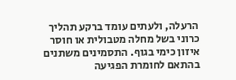הרעלה, ולעתים עומד ברקע תהליך כרוני בשל מחלה מטבולית או חוסר איזון כימי בגוף. התסמינים משתנים בהתאם לחומרת הפגיעה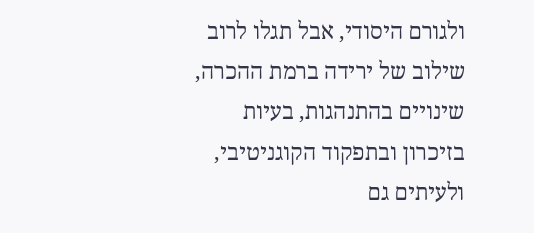ולגורם היסודי, אבל תגלו לרוב שילוב של ירידה ברמת ההכרה, שינויים בהתנהגות, בעיות בזיכרון ובתפקוד הקוגניטיבי, ולעיתים גם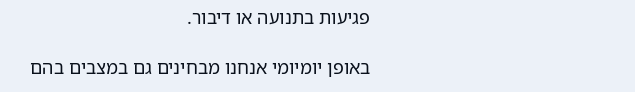פגיעות בתנועה או דיבור.

באופן יומיומי אנחנו מבחינים גם במצבים בהם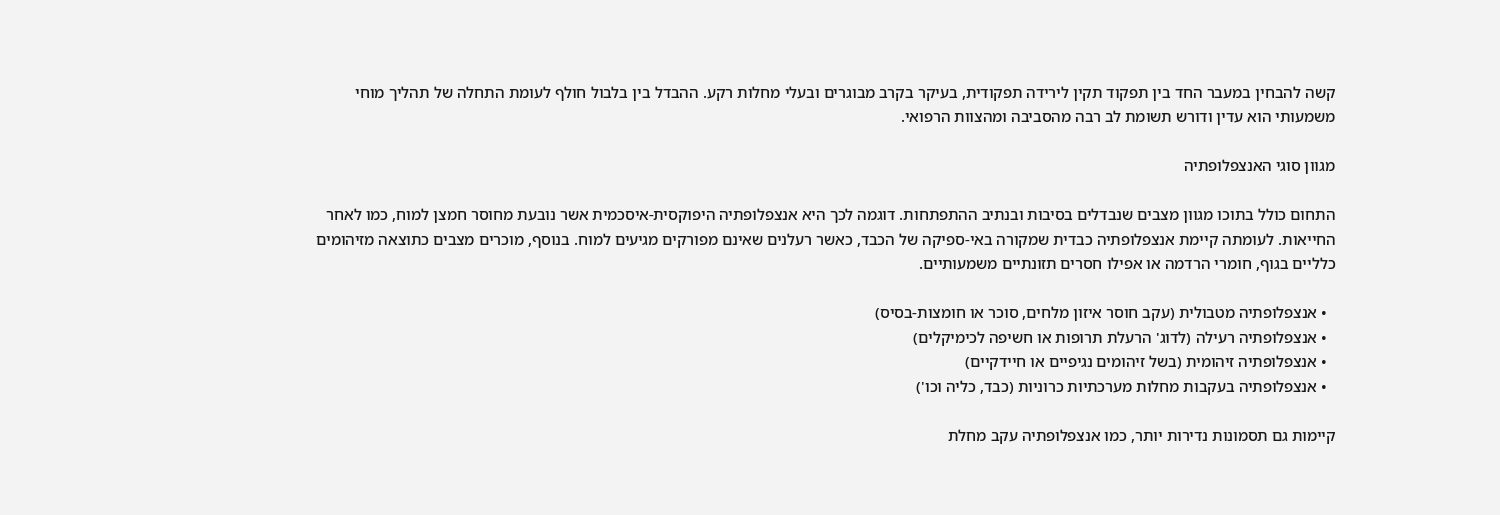קשה להבחין במעבר החד בין תפקוד תקין לירידה תפקודית, בעיקר בקרב מבוגרים ובעלי מחלות רקע. ההבדל בין בלבול חולף לעומת התחלה של תהליך מוחי משמעותי הוא עדין ודורש תשומת לב רבה מהסביבה ומהצוות הרפואי.

מגוון סוגי האנצפלופתיה

התחום כולל בתוכו מגוון מצבים שנבדלים בסיבות ובנתיב ההתפתחות. דוגמה לכך היא אנצפלופתיה היפוקסית-איסכמית אשר נובעת מחוסר חמצן למוח, כמו לאחר החייאות. לעומתה קיימת אנצפלופתיה כבדית שמקורה באי-ספיקה של הכבד, כאשר רעלנים שאינם מפורקים מגיעים למוח. בנוסף, מוכרים מצבים כתוצאה מזיהומים כלליים בגוף, חומרי הרדמה או אפילו חסרים תזונתיים משמעותיים.

  • אנצפלופתיה מטבולית (עקב חוסר איזון מלחים, סוכר או חומצות-בסיס)
  • אנצפלופתיה רעילה (לדוג' הרעלת תרופות או חשיפה לכימיקלים)
  • אנצפלופתיה זיהומית (בשל זיהומים נגיפיים או חיידקיים)
  • אנצפלופתיה בעקבות מחלות מערכתיות כרוניות (כבד, כליה וכו')

קיימות גם תסמונות נדירות יותר, כמו אנצפלופתיה עקב מחלת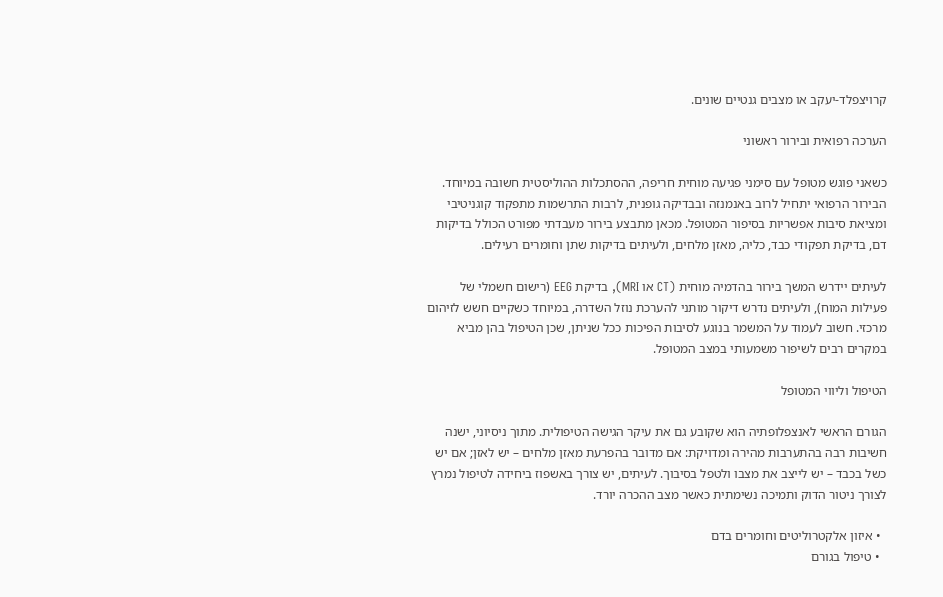קרויצפלד-יעקב או מצבים גנטיים שונים.

הערכה רפואית ובירור ראשוני

כשאני פוגש מטופל עם סימני פגיעה מוחית חריפה, ההסתכלות ההוליסטית חשובה במיוחד. הבירור הרפואי יתחיל לרוב באנמנזה ובבדיקה גופנית, לרבות התרשמות מתפקוד קוגניטיבי ומציאת סיבות אפשריות בסיפור המטופל. מכאן מתבצע בירור מעבדתי מפורט הכולל בדיקות דם, בדיקת תפקודי כבד, כליה, מאזן מלחים, ולעיתים בדיקות שתן וחומרים רעילים.

לעיתים יידרש המשך בירור בהדמיה מוחית (CT או MRI), בדיקת EEG (רישום חשמלי של פעילות המוח), ולעיתים נדרש דיקור מותני להערכת נוזל השדרה, במיוחד כשקיים חשש לזיהום מרכזי. חשוב לעמוד על המשמר בנוגע לסיבות הפיכות ככל שניתן, שכן הטיפול בהן מביא במקרים רבים לשיפור משמעותי במצב המטופל.

הטיפול וליווי המטופל

הגורם הראשי לאנצפלופתיה הוא שקובע גם את עיקר הגישה הטיפולית. מתוך ניסיוני, ישנה חשיבות רבה בהתערבות מהירה ומדויקת: אם מדובר בהפרעת מאזן מלחים – יש לאזן; אם יש כשל בכבד – יש לייצב את מצבו ולטפל בסיבוך. לעיתים, יש צורך באשפוז ביחידה לטיפול נמרץ לצורך ניטור הדוק ותמיכה נשימתית כאשר מצב ההכרה יורד.

  • איזון אלקטרוליטים וחומרים בדם
  • טיפול בגורם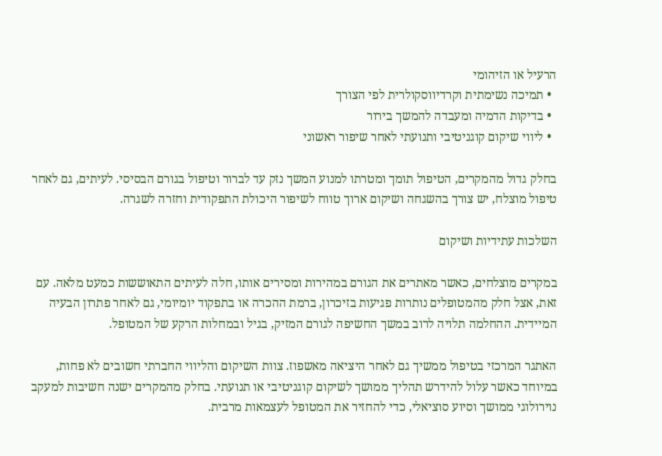הרעיל או הזיהומי
  • תמיכה נשימתית וקרדיווסקולרית לפי הצורך
  • בדיקות הדמיה ומעבדה להמשך בירור
  • ליווי שיקום קוגניטיבי ותנועתי לאחר שיפור ראשוני

בחלק גדול מהמקרים, הטיפול תומך ומטרתו למנוע המשך נזק עד לברור וטיפול בגורם הבסיסי. לעיתים, גם לאחר טיפול מוצלח, יש צורך בהשגחה ושיקום ארוך טווח לשיפור היכולת התפקודית וחזרה לשגרה.

השלכות עתידיות ושיקום

במקרים מוצלחים, כאשר מאתרים את הגורם במהירות ומסירים אותו, חלה לעיתים התאוששות כמעט מלאה. עם זאת, אצל חלק מהמטופלים נותרות פגיעות בזיכרון, ברמת ההכרה או בתפקוד יומיומי, גם לאחר פתרון הבעיה המיידית. ההחלמה תלויה לרוב במשך החשיפה לגורם המזיק, בגיל ובמחלות הרקע של המטופל.

האתגר המרכזי בטיפול ממשיך גם לאחר היציאה מאשפוז. צוות השיקום והליווי החברתי חשובים לא פחות, במיוחד כאשר עלול להידרש תהליך ממושך לשיקום קוגניטיבי או תנועתי. בחלק מהמקרים ישנה חשיבות למעקב נוירולוגי ממושך וסיוע סוציאלי, כדי להחזיר את המטופל לעצמאות מרבית.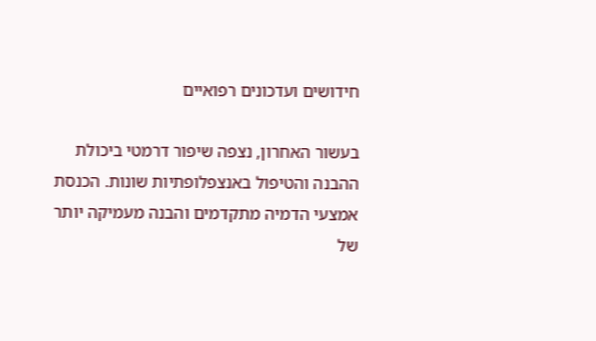חידושים ועדכונים רפואיים

בעשור האחרון, נצפה שיפור דרמטי ביכולת ההבנה והטיפול באנצפלופתיות שונות. הכנסת אמצעי הדמיה מתקדמים והבנה מעמיקה יותר של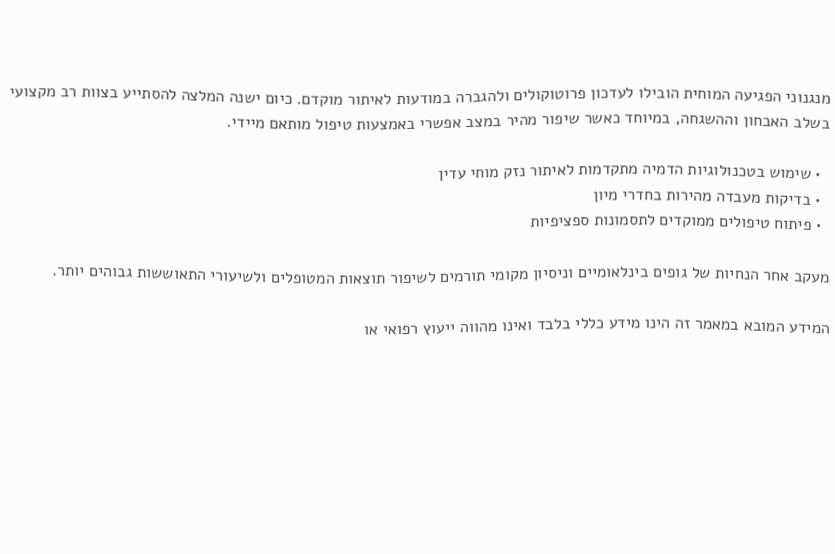מנגנוני הפגיעה המוחית הובילו לעדכון פרוטוקולים ולהגברה במודעות לאיתור מוקדם. כיום ישנה המלצה להסתייע בצוות רב מקצועי בשלב האבחון וההשגחה, במיוחד כאשר שיפור מהיר במצב אפשרי באמצעות טיפול מותאם מיידי.

  • שימוש בטכנולוגיות הדמיה מתקדמות לאיתור נזק מוחי עדין
  • בדיקות מעבדה מהירות בחדרי מיון
  • פיתוח טיפולים ממוקדים לתסמונות ספציפיות

מעקב אחר הנחיות של גופים בינלאומיים וניסיון מקומי תורמים לשיפור תוצאות המטופלים ולשיעורי התאוששות גבוהים יותר.

המידע המובא במאמר זה הינו מידע כללי בלבד ואינו מהווה ייעוץ רפואי או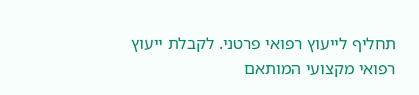תחליף לייעוץ רפואי פרטני. לקבלת ייעוץ רפואי מקצועי המותאם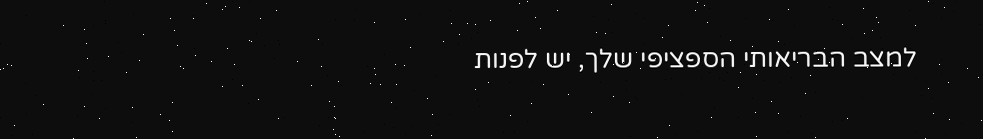למצב הבריאותי הספציפי שלך, יש לפנות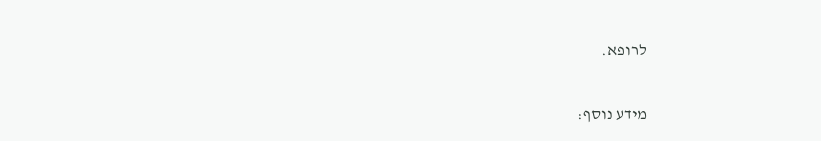לרופא.

מידע נוסף: